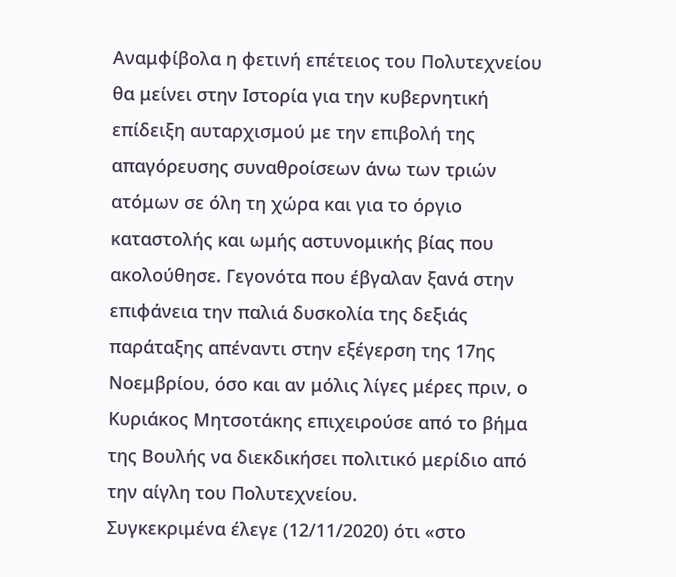Αναμφίβολα η φετινή επέτειος του Πολυτεχνείου θα μείνει στην Ιστορία για την κυβερνητική επίδειξη αυταρχισμού με την επιβολή της απαγόρευσης συναθροίσεων άνω των τριών ατόμων σε όλη τη χώρα και για το όργιο καταστολής και ωμής αστυνομικής βίας που ακολούθησε. Γεγονότα που έβγαλαν ξανά στην επιφάνεια την παλιά δυσκολία της δεξιάς παράταξης απέναντι στην εξέγερση της 17ης Νοεμβρίου, όσο και αν μόλις λίγες μέρες πριν, ο Κυριάκος Μητσοτάκης επιχειρούσε από το βήμα της Βουλής να διεκδικήσει πολιτικό μερίδιο από την αίγλη του Πολυτεχνείου.
Συγκεκριμένα έλεγε (12/11/2020) ότι «στο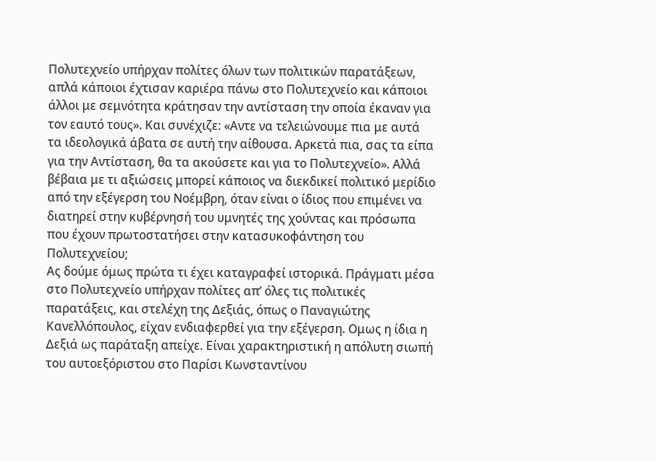Πολυτεχνείο υπήρχαν πολίτες όλων των πολιτικών παρατάξεων, απλά κάποιοι έχτισαν καριέρα πάνω στο Πολυτεχνείο και κάποιοι άλλοι με σεμνότητα κράτησαν την αντίσταση την οποία έκαναν για τον εαυτό τους». Και συνέχιζε: «Αντε να τελειώνουμε πια με αυτά τα ιδεολογικά άβατα σε αυτή την αίθουσα. Αρκετά πια, σας τα είπα για την Αντίσταση, θα τα ακούσετε και για το Πολυτεχνείο». Αλλά βέβαια με τι αξιώσεις μπορεί κάποιος να διεκδικεί πολιτικό μερίδιο από την εξέγερση του Νοέμβρη, όταν είναι ο ίδιος που επιμένει να διατηρεί στην κυβέρνησή του υμνητές της χούντας και πρόσωπα που έχουν πρωτοστατήσει στην κατασυκοφάντηση του Πολυτεχνείου;
Ας δούμε όμως πρώτα τι έχει καταγραφεί ιστορικά. Πράγματι μέσα στο Πολυτεχνείο υπήρχαν πολίτες απ’ όλες τις πολιτικές παρατάξεις, και στελέχη της Δεξιάς, όπως ο Παναγιώτης Κανελλόπουλος, είχαν ενδιαφερθεί για την εξέγερση. Ομως η ίδια η Δεξιά ως παράταξη απείχε. Είναι χαρακτηριστική η απόλυτη σιωπή του αυτοεξόριστου στο Παρίσι Κωνσταντίνου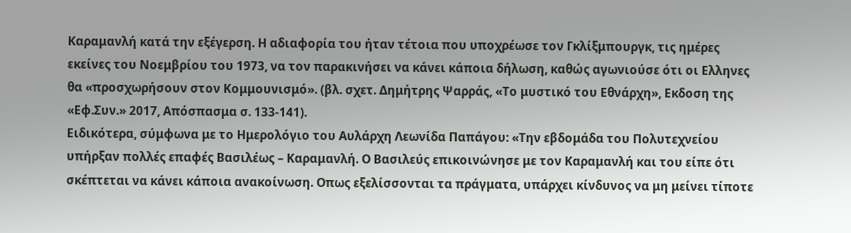Καραμανλή κατά την εξέγερση. Η αδιαφορία του ήταν τέτοια που υποχρέωσε τον Γκλίξμπουργκ, τις ημέρες εκείνες του Νοεμβρίου του 1973, να τον παρακινήσει να κάνει κάποια δήλωση, καθώς αγωνιούσε ότι οι Ελληνες θα «προσχωρήσουν στον Κομμουνισμό». (βλ. σχετ. Δημήτρης Ψαρράς, «Το μυστικό του Εθνάρχη», Εκδοση της «Εφ.Συν.» 2017, Απόσπασμα σ. 133-141).
Ειδικότερα, σύμφωνα με το Ημερολόγιο του Αυλάρχη Λεωνίδα Παπάγου: «Την εβδομάδα του Πολυτεχνείου υπήρξαν πολλές επαφές Βασιλέως – Καραμανλή. Ο Βασιλεύς επικοινώνησε με τον Καραμανλή και του είπε ότι σκέπτεται να κάνει κάποια ανακοίνωση. Οπως εξελίσσονται τα πράγματα, υπάρχει κίνδυνος να μη μείνει τίποτε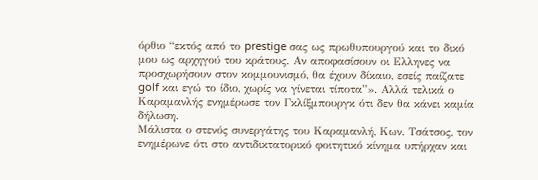όρθιο “εκτός από το prestige σας ως πρωθυπουργού και το δικό μου ως αρχηγού του κράτους. Αν αποφασίσουν οι Ελληνες να προσχωρήσουν στον κομμουνισμό, θα έχουν δίκαιο, εσείς παίζατε golf και εγώ το ίδιο, χωρίς να γίνεται τίποτα”». Αλλά τελικά ο Καραμανλής ενημέρωσε τον Γκλίξμπουργκ ότι δεν θα κάνει καμία δήλωση.
Μάλιστα ο στενός συνεργάτης του Καραμανλή, Κων. Τσάτσος, τον ενημέρωνε ότι στο αντιδικτατορικό φοιτητικό κίνημα υπήρχαν και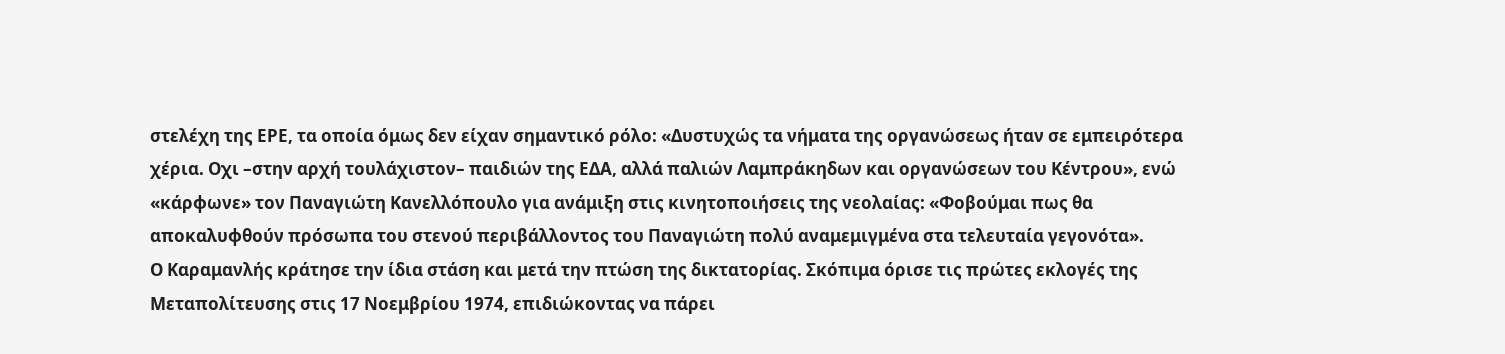στελέχη της ΕΡΕ, τα οποία όμως δεν είχαν σημαντικό ρόλο: «Δυστυχώς τα νήματα της οργανώσεως ήταν σε εμπειρότερα χέρια. Οχι –στην αρχή τουλάχιστον– παιδιών της ΕΔΑ, αλλά παλιών Λαμπράκηδων και οργανώσεων του Κέντρου», ενώ «κάρφωνε» τον Παναγιώτη Κανελλόπουλο για ανάμιξη στις κινητοποιήσεις της νεολαίας: «Φοβούμαι πως θα αποκαλυφθούν πρόσωπα του στενού περιβάλλοντος του Παναγιώτη πολύ αναμεμιγμένα στα τελευταία γεγονότα».
Ο Καραμανλής κράτησε την ίδια στάση και μετά την πτώση της δικτατορίας. Σκόπιμα όρισε τις πρώτες εκλογές της Μεταπολίτευσης στις 17 Νοεμβρίου 1974, επιδιώκοντας να πάρει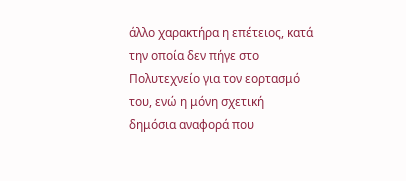άλλο χαρακτήρα η επέτειος, κατά την οποία δεν πήγε στο Πολυτεχνείο για τον εορτασμό του, ενώ η μόνη σχετική δημόσια αναφορά που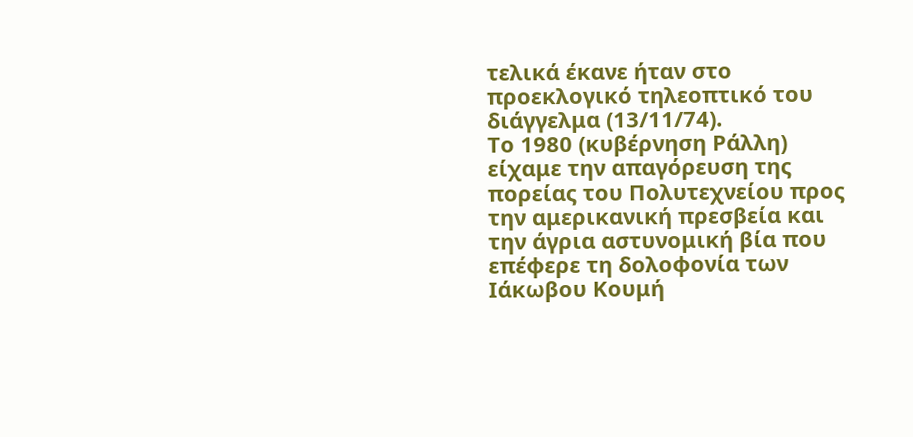τελικά έκανε ήταν στο προεκλογικό τηλεοπτικό του διάγγελμα (13/11/74).
Το 1980 (κυβέρνηση Ράλλη) είχαμε την απαγόρευση της πορείας του Πολυτεχνείου προς την αμερικανική πρεσβεία και την άγρια αστυνομική βία που επέφερε τη δολοφονία των Ιάκωβου Κουμή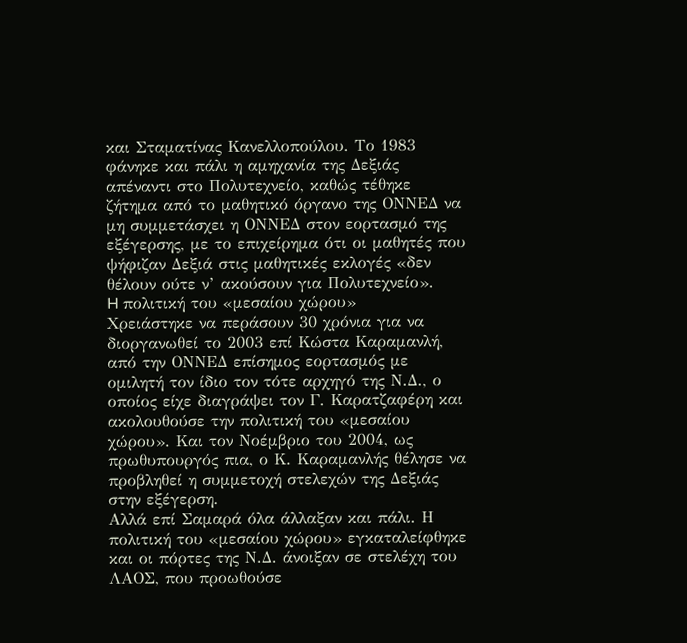και Σταματίνας Κανελλοπούλου. Το 1983 φάνηκε και πάλι η αμηχανία της Δεξιάς απέναντι στο Πολυτεχνείο, καθώς τέθηκε ζήτημα από το μαθητικό όργανο της ΟΝΝΕΔ να μη συμμετάσχει η ΟΝΝΕΔ στον εορτασμό της εξέγερσης, με το επιχείρημα ότι οι μαθητές που ψήφιζαν Δεξιά στις μαθητικές εκλογές «δεν θέλουν ούτε ν’ ακούσουν για Πολυτεχνείο».
H πολιτική του «μεσαίου χώρου»
Χρειάστηκε να περάσουν 30 χρόνια για να διοργανωθεί το 2003 επί Κώστα Καραμανλή, από την ΟΝΝΕΔ επίσημος εορτασμός με ομιλητή τον ίδιο τον τότε αρχηγό της Ν.Δ., ο οποίος είχε διαγράψει τον Γ. Καρατζαφέρη και ακολουθούσε την πολιτική του «μεσαίου χώρου». Και τον Νοέμβριο του 2004, ως πρωθυπουργός πια, ο Κ. Καραμανλής θέλησε να προβληθεί η συμμετοχή στελεχών της Δεξιάς στην εξέγερση.
Αλλά επί Σαμαρά όλα άλλαξαν και πάλι. Η πολιτική του «μεσαίου χώρου» εγκαταλείφθηκε και οι πόρτες της Ν.Δ. άνοιξαν σε στελέχη του ΛΑΟΣ, που προωθούσε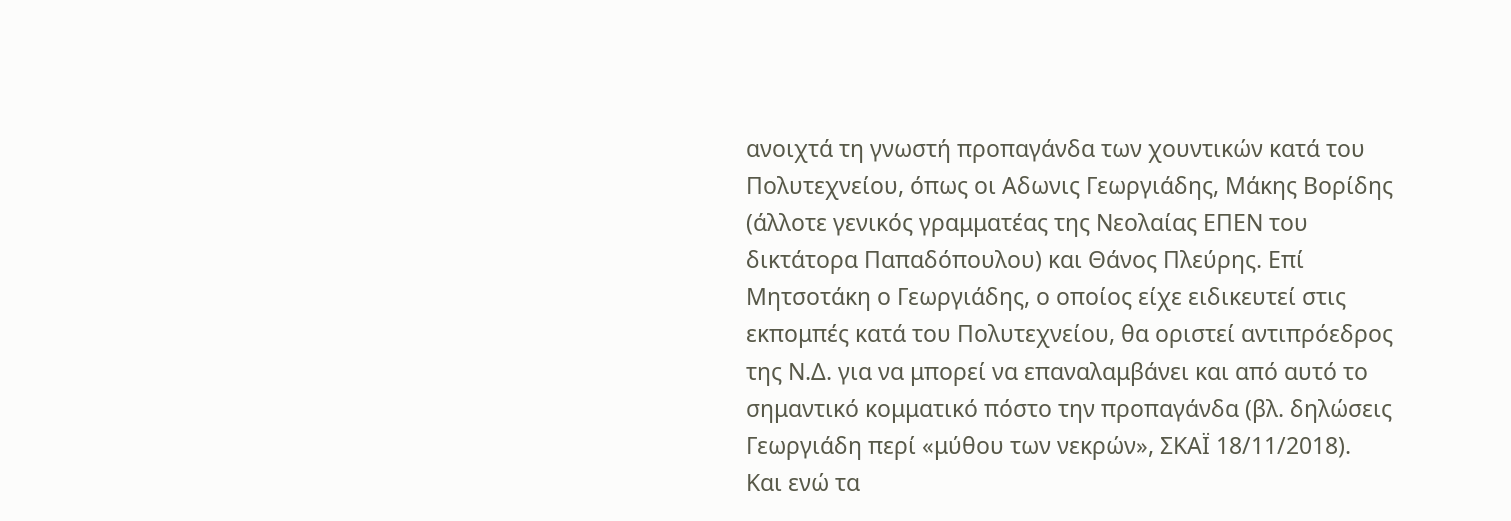ανοιχτά τη γνωστή προπαγάνδα των χουντικών κατά του Πολυτεχνείου, όπως οι Αδωνις Γεωργιάδης, Μάκης Βορίδης (άλλοτε γενικός γραμματέας της Νεολαίας ΕΠΕΝ του δικτάτορα Παπαδόπουλου) και Θάνος Πλεύρης. Επί Μητσοτάκη ο Γεωργιάδης, ο οποίος είχε ειδικευτεί στις εκπομπές κατά του Πολυτεχνείου, θα οριστεί αντιπρόεδρος της Ν.Δ. για να μπορεί να επαναλαμβάνει και από αυτό το σημαντικό κομματικό πόστο την προπαγάνδα (βλ. δηλώσεις Γεωργιάδη περί «μύθου των νεκρών», ΣΚΑΪ 18/11/2018).
Και ενώ τα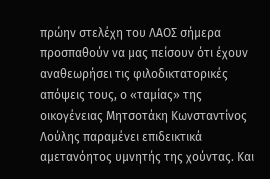πρώην στελέχη του ΛΑΟΣ σήμερα προσπαθούν να μας πείσουν ότι έχουν αναθεωρήσει τις φιλοδικτατορικές απόψεις τους, ο «ταμίας» της οικογένειας Μητσοτάκη Κωνσταντίνος Λούλης παραμένει επιδεικτικά αμετανόητος υμνητής της χούντας. Και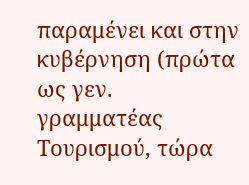παραμένει και στην κυβέρνηση (πρώτα ως γεν. γραμματέας Τουρισμού, τώρα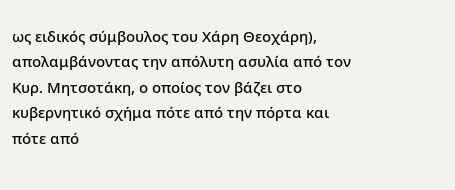ως ειδικός σύμβουλος του Χάρη Θεοχάρη), απολαμβάνοντας την απόλυτη ασυλία από τον Κυρ. Μητσοτάκη, ο οποίος τον βάζει στο κυβερνητικό σχήμα πότε από την πόρτα και πότε από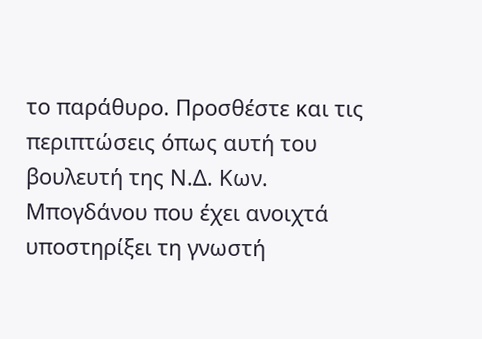το παράθυρο. Προσθέστε και τις περιπτώσεις όπως αυτή του βουλευτή της Ν.Δ. Κων. Μπογδάνου που έχει ανοιχτά υποστηρίξει τη γνωστή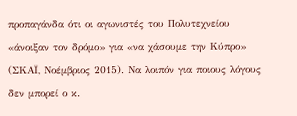προπαγάνδα ότι οι αγωνιστές του Πολυτεχνείου «άνοιξαν τον δρόμο» για «να χάσουμε την Κύπρο» (ΣΚΑΪ, Νοέμβριος 2015). Να λοιπόν για ποιους λόγους δεν μπορεί ο κ.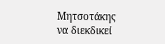Μητσοτάκης να διεκδικεί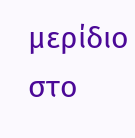μερίδιο στο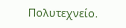Πολυτεχνείο.